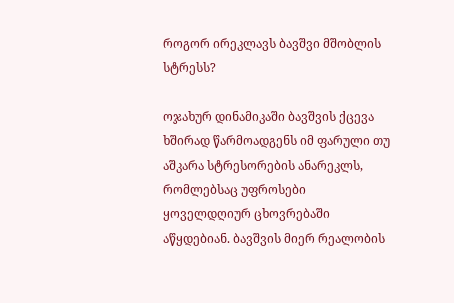როგორ ირეკლავს ბავშვი მშობლის სტრესს?

ოჯახურ დინამიკაში ბავშვის ქცევა ხშირად წარმოადგენს იმ ფარული თუ აშკარა სტრესორების ანარეკლს, რომლებსაც უფროსები ყოველდღიურ ცხოვრებაში აწყდებიან. ბავშვის მიერ რეალობის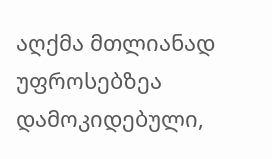აღქმა მთლიანად უფროსებზეა დამოკიდებული,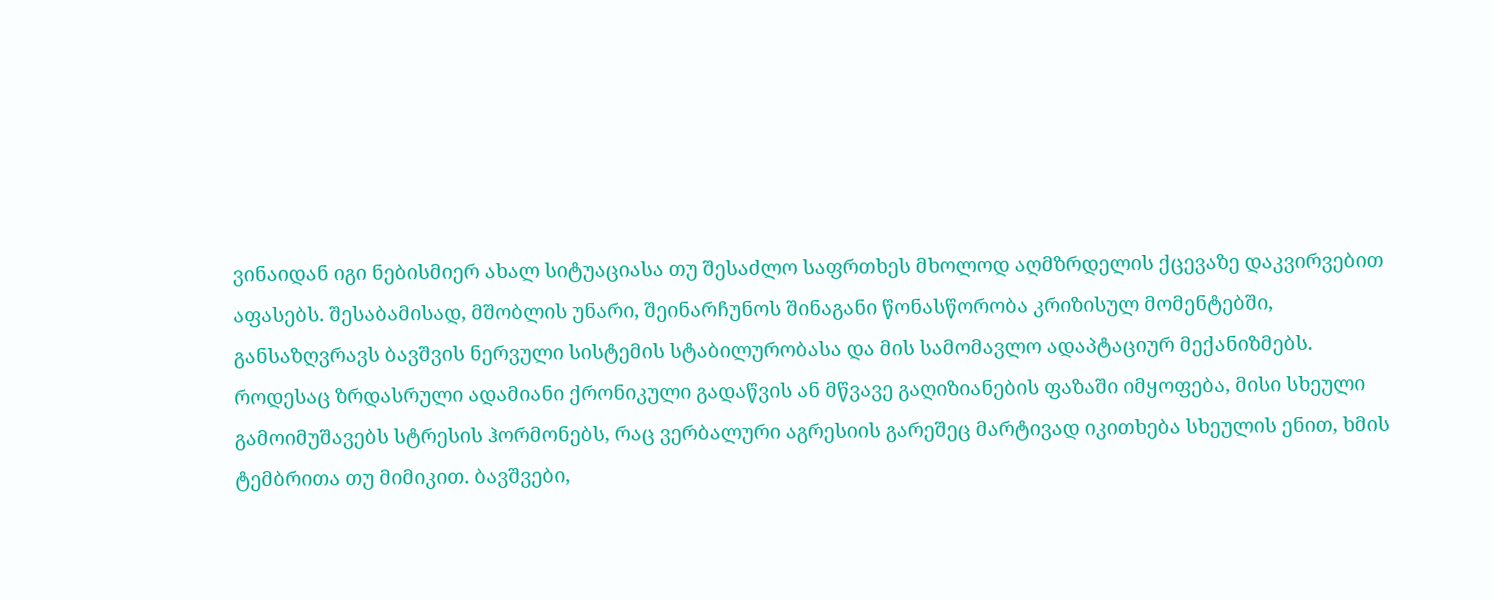ვინაიდან იგი ნებისმიერ ახალ სიტუაციასა თუ შესაძლო საფრთხეს მხოლოდ აღმზრდელის ქცევაზე დაკვირვებით აფასებს. შესაბამისად, მშობლის უნარი, შეინარჩუნოს შინაგანი წონასწორობა კრიზისულ მომენტებში, განსაზღვრავს ბავშვის ნერვული სისტემის სტაბილურობასა და მის სამომავლო ადაპტაციურ მექანიზმებს.
როდესაც ზრდასრული ადამიანი ქრონიკული გადაწვის ან მწვავე გაღიზიანების ფაზაში იმყოფება, მისი სხეული გამოიმუშავებს სტრესის ჰორმონებს, რაც ვერბალური აგრესიის გარეშეც მარტივად იკითხება სხეულის ენით, ხმის ტემბრითა თუ მიმიკით. ბავშვები,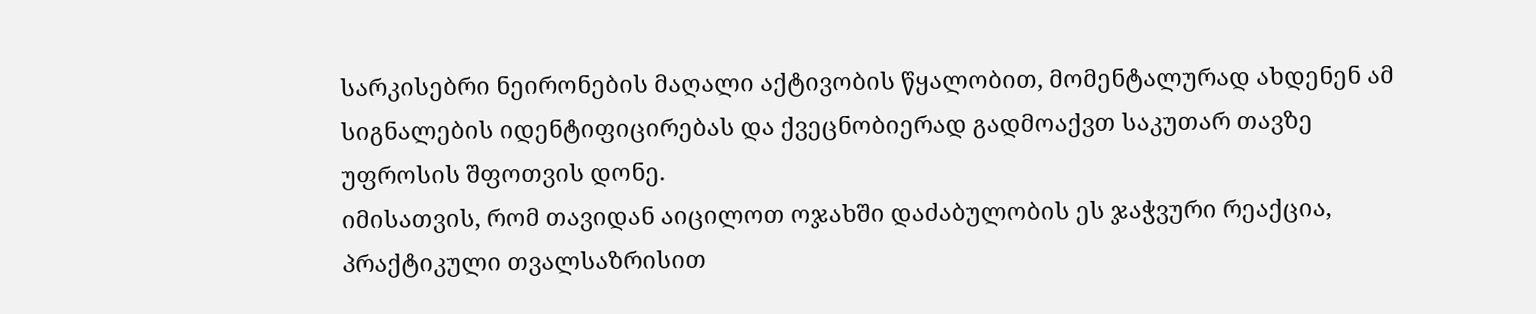სარკისებრი ნეირონების მაღალი აქტივობის წყალობით, მომენტალურად ახდენენ ამ სიგნალების იდენტიფიცირებას და ქვეცნობიერად გადმოაქვთ საკუთარ თავზე უფროსის შფოთვის დონე.
იმისათვის, რომ თავიდან აიცილოთ ოჯახში დაძაბულობის ეს ჯაჭვური რეაქცია, პრაქტიკული თვალსაზრისით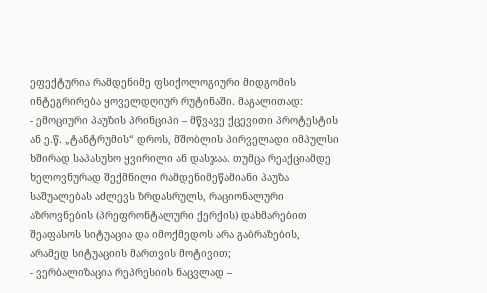ეფექტურია რამდენიმე ფსიქოლოგიური მიდგომის ინტეგრირება ყოველდღიურ რუტინაში. მაგალითად:
- ემოციური პაუზის პრინციპი – მწვავე ქცევითი პროტესტის ან ე.წ. „ტანტრუმის“ დროს, მშობლის პირველადი იმპულსი ხშირად საპასუხო ყვირილი ან დასჯაა. თუმცა რეაქციამდე ხელოვნურად შექმნილი რამდენიმეწამიანი პაუზა საშუალებას აძლევს ზრდასრულს, რაციონალური აზროვნების (პრეფრონტალური ქერქის) დახმარებით შეაფასოს სიტუაცია და იმოქმედოს არა გაბრაზების, არამედ სიტუაციის მართვის მოტივით;
- ვერბალიზაცია რეპრესიის ნაცვლად –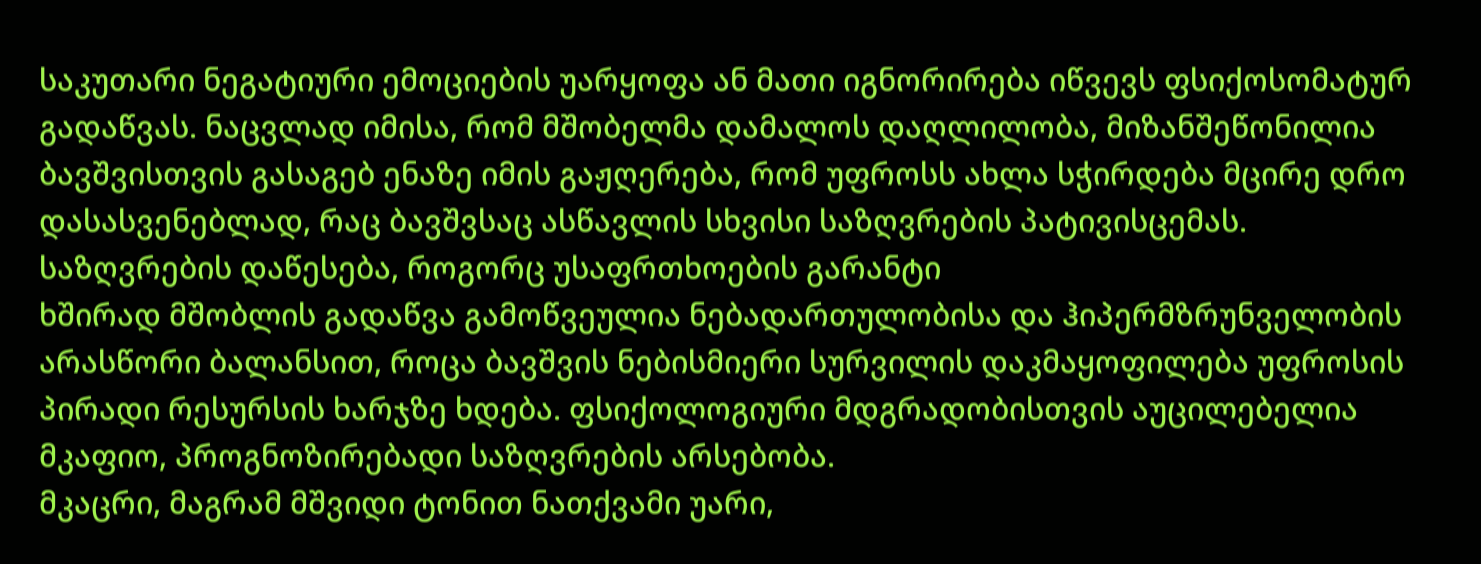საკუთარი ნეგატიური ემოციების უარყოფა ან მათი იგნორირება იწვევს ფსიქოსომატურ გადაწვას. ნაცვლად იმისა, რომ მშობელმა დამალოს დაღლილობა, მიზანშეწონილია ბავშვისთვის გასაგებ ენაზე იმის გაჟღერება, რომ უფროსს ახლა სჭირდება მცირე დრო დასასვენებლად, რაც ბავშვსაც ასწავლის სხვისი საზღვრების პატივისცემას.
საზღვრების დაწესება, როგორც უსაფრთხოების გარანტი
ხშირად მშობლის გადაწვა გამოწვეულია ნებადართულობისა და ჰიპერმზრუნველობის არასწორი ბალანსით, როცა ბავშვის ნებისმიერი სურვილის დაკმაყოფილება უფროსის პირადი რესურსის ხარჯზე ხდება. ფსიქოლოგიური მდგრადობისთვის აუცილებელია მკაფიო, პროგნოზირებადი საზღვრების არსებობა.
მკაცრი, მაგრამ მშვიდი ტონით ნათქვამი უარი,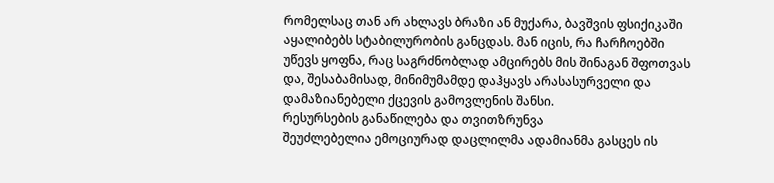რომელსაც თან არ ახლავს ბრაზი ან მუქარა, ბავშვის ფსიქიკაში აყალიბებს სტაბილურობის განცდას. მან იცის, რა ჩარჩოებში უწევს ყოფნა, რაც საგრძნობლად ამცირებს მის შინაგან შფოთვას და, შესაბამისად, მინიმუმამდე დაჰყავს არასასურველი და დამაზიანებელი ქცევის გამოვლენის შანსი.
რესურსების განაწილება და თვითზრუნვა
შეუძლებელია ემოციურად დაცლილმა ადამიანმა გასცეს ის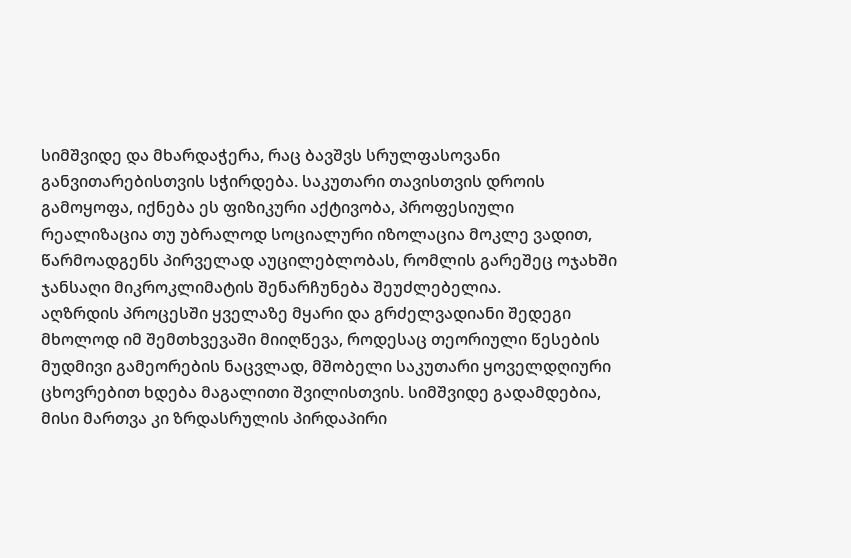სიმშვიდე და მხარდაჭერა, რაც ბავშვს სრულფასოვანი განვითარებისთვის სჭირდება. საკუთარი თავისთვის დროის გამოყოფა, იქნება ეს ფიზიკური აქტივობა, პროფესიული რეალიზაცია თუ უბრალოდ სოციალური იზოლაცია მოკლე ვადით, წარმოადგენს პირველად აუცილებლობას, რომლის გარეშეც ოჯახში ჯანსაღი მიკროკლიმატის შენარჩუნება შეუძლებელია.
აღზრდის პროცესში ყველაზე მყარი და გრძელვადიანი შედეგი მხოლოდ იმ შემთხვევაში მიიღწევა, როდესაც თეორიული წესების მუდმივი გამეორების ნაცვლად, მშობელი საკუთარი ყოველდღიური ცხოვრებით ხდება მაგალითი შვილისთვის. სიმშვიდე გადამდებია, მისი მართვა კი ზრდასრულის პირდაპირი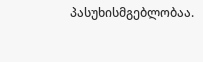პასუხისმგებლობაა.